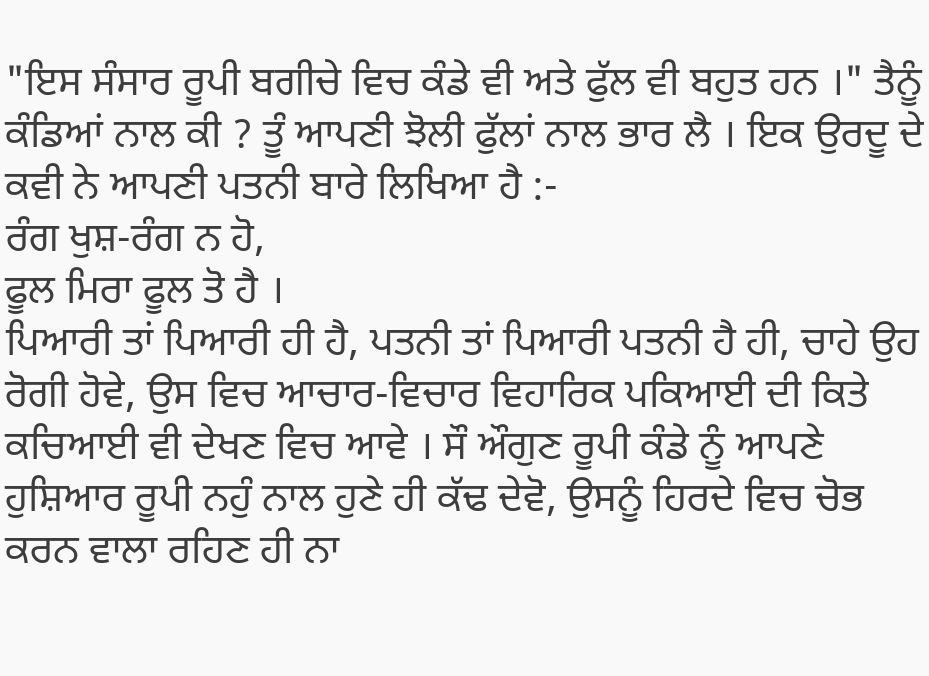"ਇਸ ਸੰਸਾਰ ਰੂਪੀ ਬਗੀਚੇ ਵਿਚ ਕੰਡੇ ਵੀ ਅਤੇ ਫੁੱਲ ਵੀ ਬਹੁਤ ਹਨ ।" ਤੈਨੂੰ ਕੰਡਿਆਂ ਨਾਲ ਕੀ ? ਤੂੰ ਆਪਣੀ ਝੋਲੀ ਫੁੱਲਾਂ ਨਾਲ ਭਾਰ ਲੈ । ਇਕ ਉਰਦੂ ਦੇ ਕਵੀ ਨੇ ਆਪਣੀ ਪਤਨੀ ਬਾਰੇ ਲਿਖਿਆ ਹੈ :-
ਰੰਗ ਖੁਸ਼-ਰੰਗ ਨ ਹੋ,
ਫੂਲ ਮਿਰਾ ਫੂਲ ਤੋ ਹੈ ।
ਪਿਆਰੀ ਤਾਂ ਪਿਆਰੀ ਹੀ ਹੈ, ਪਤਨੀ ਤਾਂ ਪਿਆਰੀ ਪਤਨੀ ਹੈ ਹੀ, ਚਾਹੇ ਉਹ ਰੋਗੀ ਹੋਵੇ, ਉਸ ਵਿਚ ਆਚਾਰ-ਵਿਚਾਰ ਵਿਹਾਰਿਕ ਪਕਿਆਈ ਦੀ ਕਿਤੇ ਕਚਿਆਈ ਵੀ ਦੇਖਣ ਵਿਚ ਆਵੇ । ਸੌ ਔਗੁਣ ਰੂਪੀ ਕੰਡੇ ਨੂੰ ਆਪਣੇ ਹੁਸ਼ਿਆਰ ਰੂਪੀ ਨਹੁੰ ਨਾਲ ਹੁਣੇ ਹੀ ਕੱਢ ਦੇਵੋ, ਉਸਨੂੰ ਹਿਰਦੇ ਵਿਚ ਚੋਭ ਕਰਨ ਵਾਲਾ ਰਹਿਣ ਹੀ ਨਾ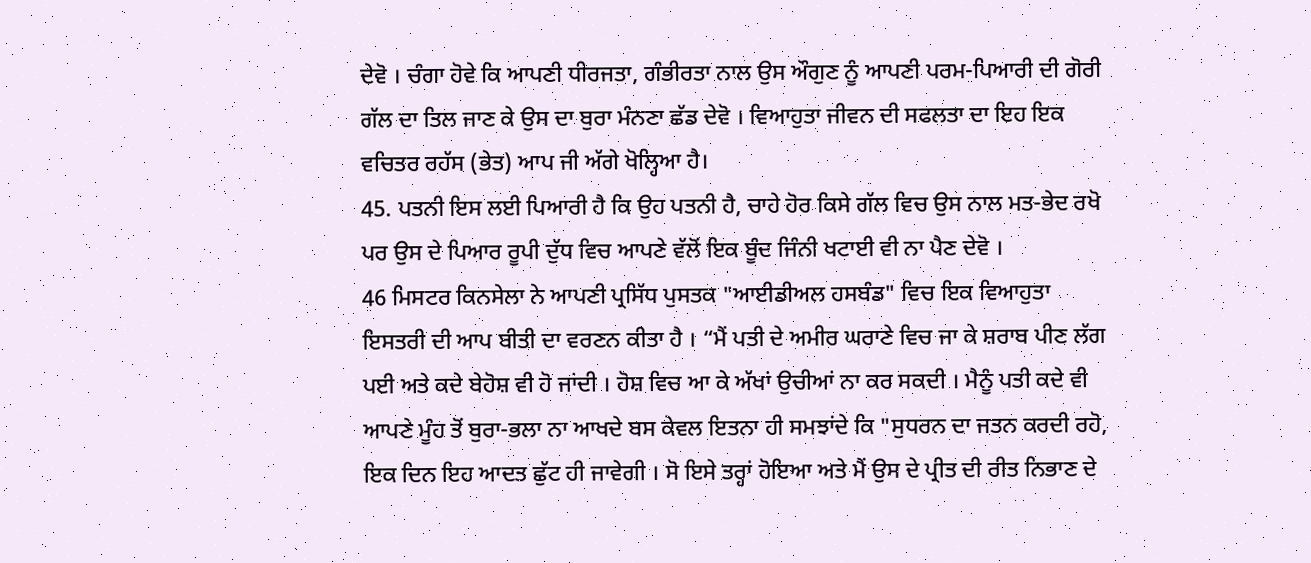ਦੇਵੋ । ਚੰਗਾ ਹੋਵੇ ਕਿ ਆਪਣੀ ਧੀਰਜਤਾ, ਗੰਭੀਰਤਾ ਨਾਲ ਉਸ ਔਗੁਣ ਨੂੰ ਆਪਣੀ ਪਰਮ-ਪਿਆਰੀ ਦੀ ਗੋਰੀ ਗੱਲ ਦਾ ਤਿਲ ਜਾਣ ਕੇ ਉਸ ਦਾ ਬੁਰਾ ਮੰਨਣਾ ਛੱਡ ਦੇਵੋ । ਵਿਆਹੁਤਾ ਜੀਵਨ ਦੀ ਸਫਲਤਾ ਦਾ ਇਹ ਇਕ ਵਚਿਤਰ ਰਹੱਸ (ਭੇਤ) ਆਪ ਜੀ ਅੱਗੇ ਖੋਲ੍ਹਿਆ ਹੈ।
45. ਪਤਨੀ ਇਸ ਲਈ ਪਿਆਰੀ ਹੈ ਕਿ ਉਹ ਪਤਨੀ ਹੈ, ਚਾਹੇ ਹੋਰ ਕਿਸੇ ਗੱਲ ਵਿਚ ਉਸ ਨਾਲ ਮਤ-ਭੇਦ ਰਖੋ ਪਰ ਉਸ ਦੇ ਪਿਆਰ ਰੂਪੀ ਦੁੱਧ ਵਿਚ ਆਪਣੇ ਵੱਲੋਂ ਇਕ ਬੂੰਦ ਜਿੰਨੀ ਖਟਾਈ ਵੀ ਨਾ ਪੈਣ ਦੇਵੋ ।
46 ਮਿਸਟਰ ਕਿਨਸੇਲਾ ਨੇ ਆਪਣੀ ਪ੍ਰਸਿੱਧ ਪੁਸਤਕ "ਆਈਡੀਅਲ ਹਸਬੰਡ" ਵਿਚ ਇਕ ਵਿਆਹੁਤਾ ਇਸਤਰੀ ਦੀ ਆਪ ਬੀਤੀ ਦਾ ਵਰਣਨ ਕੀਤਾ ਹੈ । “ਮੈਂ ਪਤੀ ਦੇ ਅਮੀਰ ਘਰਾਣੇ ਵਿਚ ਜਾ ਕੇ ਸ਼ਰਾਬ ਪੀਣ ਲੱਗ ਪਈ ਅਤੇ ਕਦੇ ਬੇਹੋਸ਼ ਵੀ ਹੋ ਜਾਂਦੀ । ਹੋਸ਼ ਵਿਚ ਆ ਕੇ ਅੱਖਾਂ ਉਚੀਆਂ ਨਾ ਕਰ ਸਕਦੀ । ਮੈਨੂੰ ਪਤੀ ਕਦੇ ਵੀ ਆਪਣੇ ਮੂੰਹ ਤੋਂ ਬੁਰਾ-ਭਲਾ ਨਾ ਆਖਦੇ ਬਸ ਕੇਵਲ ਇਤਨਾ ਹੀ ਸਮਝਾਂਦੇ ਕਿ "ਸੁਧਰਨ ਦਾ ਜਤਨ ਕਰਦੀ ਰਹੋ, ਇਕ ਦਿਨ ਇਹ ਆਦਤ ਛੁੱਟ ਹੀ ਜਾਵੇਗੀ । ਸੋ ਇਸੇ ਤਰ੍ਹਾਂ ਹੋਇਆ ਅਤੇ ਮੈਂ ਉਸ ਦੇ ਪ੍ਰੀਤ ਦੀ ਰੀਤ ਨਿਭਾਣ ਦੇ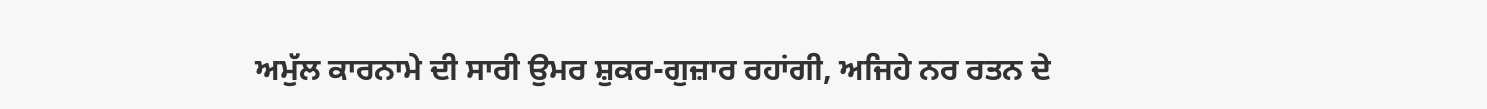ਅਮੁੱਲ ਕਾਰਨਾਮੇ ਦੀ ਸਾਰੀ ਉਮਰ ਸ਼ੁਕਰ-ਗੁਜ਼ਾਰ ਰਹਾਂਗੀ, ਅਜਿਹੇ ਨਰ ਰਤਨ ਦੇ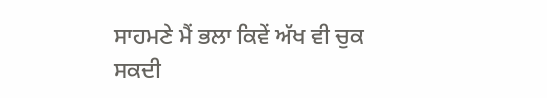ਸਾਹਮਣੇ ਮੈਂ ਭਲਾ ਕਿਵੇਂ ਅੱਖ ਵੀ ਚੁਕ ਸਕਦੀ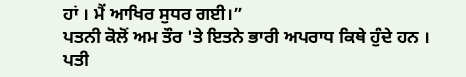ਹਾਂ । ਮੈਂ ਆਖਿਰ ਸੁਧਰ ਗਈ।”
ਪਤਨੀ ਕੋਲੋਂ ਅਮ ਤੌਰ 'ਤੇ ਇਤਨੇ ਭਾਰੀ ਅਪਰਾਧ ਕਿਥੇ ਹੁੰਦੇ ਹਨ । ਪਤੀ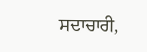ਸਦਾਚਾਰੀ,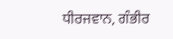ਧੀਰਜਵਾਨ, ਗੰਭੀਰ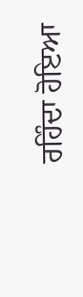ਰਹਿੰਦਾ ਹੋਇਆ